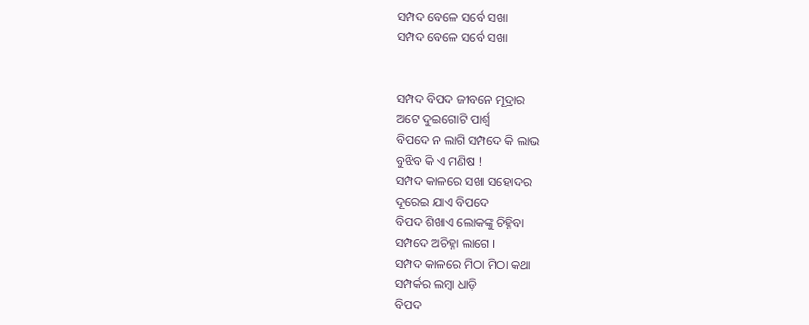ସମ୍ପଦ ବେଳେ ସର୍ବେ ସଖା
ସମ୍ପଦ ବେଳେ ସର୍ବେ ସଖା


ସମ୍ପଦ ବିପଦ ଜୀବନେ ମୂଦ୍ରାର
ଅଟେ ଦୁଇଗୋଟି ପାର୍ଶ୍ଵ
ବିପଦେ ନ ଲାଗି ସମ୍ପଦେ କି ଲାଭ
ବୁଝିବ କି ଏ ମଣିଷ !
ସମ୍ପଦ କାଳରେ ସଖା ସହୋଦର
ଦୂରେଇ ଯାଏ ବିପଦେ
ବିପଦ ଶିଖାଏ ଲୋକଙ୍କୁ ଚିହ୍ନିବା
ସମ୍ପଦେ ଅଚିହ୍ନା ଲାଗେ ।
ସମ୍ପଦ କାଳରେ ମିଠା ମିଠା କଥା
ସମ୍ପର୍କର ଲମ୍ବା ଧାଡ଼ି
ବିପଦ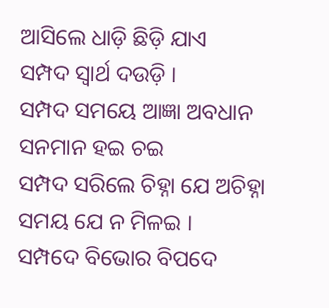ଆସିଲେ ଧାଡ଼ି ଛିଡ଼ି ଯାଏ
ସମ୍ପଦ ସ୍ଵାର୍ଥ ଦଉଡ଼ି ।
ସମ୍ପଦ ସମୟେ ଆଜ୍ଞା ଅବଧାନ
ସନମାନ ହଇ ଚଇ
ସମ୍ପଦ ସରିଲେ ଚିହ୍ନା ଯେ ଅଚିହ୍ନା
ସମୟ ଯେ ନ ମିଳଇ ।
ସମ୍ପଦେ ବିଭୋର ବିପଦେ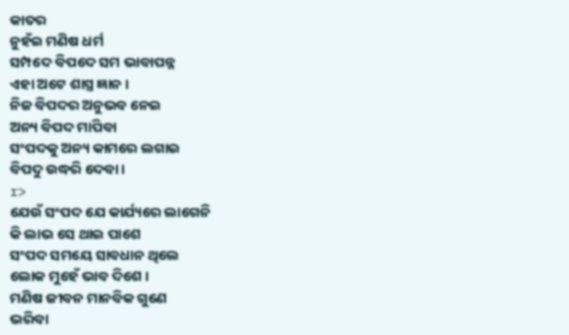କାତର
ନୁହଁଇ ମଣିଷ ଧର୍ମ
ସମ୍ପଦେ ବିପଦେ ସମ ଭାବାପନ୍ନ
ଏହା ଅଟେ ଶାସ୍ତ୍ର ଜ୍ଞାନ ।
ନିଜ ବିପଦର ଅନୁଭବ ନେଇ
ଅନ୍ୟ ବିପଦ ମାପିବା
ସଂପଦକୁ ଅନ୍ୟ କାମରେ ଲଗାଇ
ବିପଦୁ ଉଦ୍ଧରି ଦେବା ।
r>
ଯେଉଁ ସଂପଦ ଯେ କାର୍ଯ୍ୟରେ ଲାଗେନି
କି ଲାଭ ସେ ଥାଇ ପାଶେ
ସଂପଦ ସମୟେ ସାବଧାନ ଥିଲେ
ଲୋକ ମୁହେଁ ଭାବ ଦିଶେ ।
ମଣିଷ ଜୀବନ ମାନବିକ ଗୁଣେ
ଭରିବା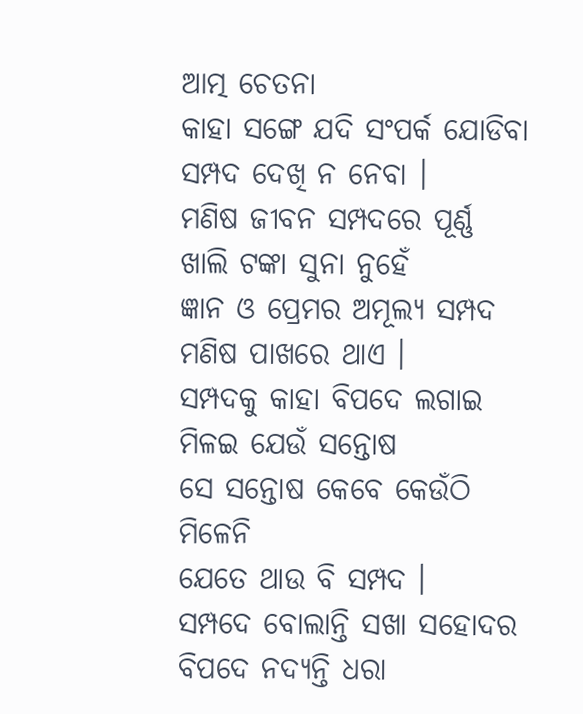ଆତ୍ମ ଚେତନା
କାହା ସଙ୍ଗେ ଯଦି ସଂପର୍କ ଯୋଡିବା
ସମ୍ପଦ ଦେଖି ନ ନେବା ।
ମଣିଷ ଜୀବନ ସମ୍ପଦରେ ପୂର୍ଣ୍ଣ
ଖାଲି ଟଙ୍କା ସୁନା ନୁହେଁ
ଜ୍ଞାନ ଓ ପ୍ରେମର ଅମୂଲ୍ୟ ସମ୍ପଦ
ମଣିଷ ପାଖରେ ଥାଏ ।
ସମ୍ପଦକୁ କାହା ବିପଦେ ଲଗାଇ
ମିଳଇ ଯେଉଁ ସନ୍ତୋଷ
ସେ ସନ୍ତୋଷ କେବେ କେଉଁଠି ମିଳେନି
ଯେତେ ଥାଉ ବି ସମ୍ପଦ ।
ସମ୍ପଦେ ବୋଲାନ୍ତି ସଖା ସହୋଦର
ବିପଦେ ନଦ୍ୟନ୍ତି ଧରା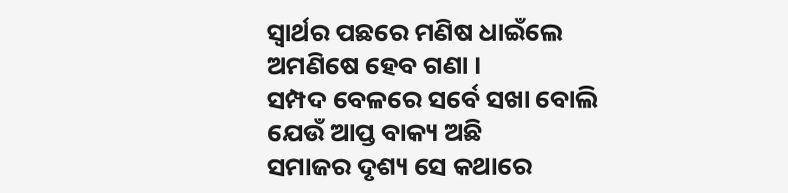ସ୍ଵାର୍ଥର ପଛରେ ମଣିଷ ଧାଇଁଲେ
ଅମଣିଷେ ହେବ ଗଣା ।
ସମ୍ପଦ ବେଳରେ ସର୍ବେ ସଖା ବୋଲି
ଯେଉଁ ଆପ୍ତ ବାକ୍ୟ ଅଛି
ସମାଜର ଦୃଶ୍ୟ ସେ କଥାରେ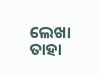ଲେଖା
ତାହା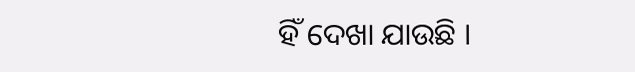ହିଁ ଦେଖା ଯାଉଛି ।